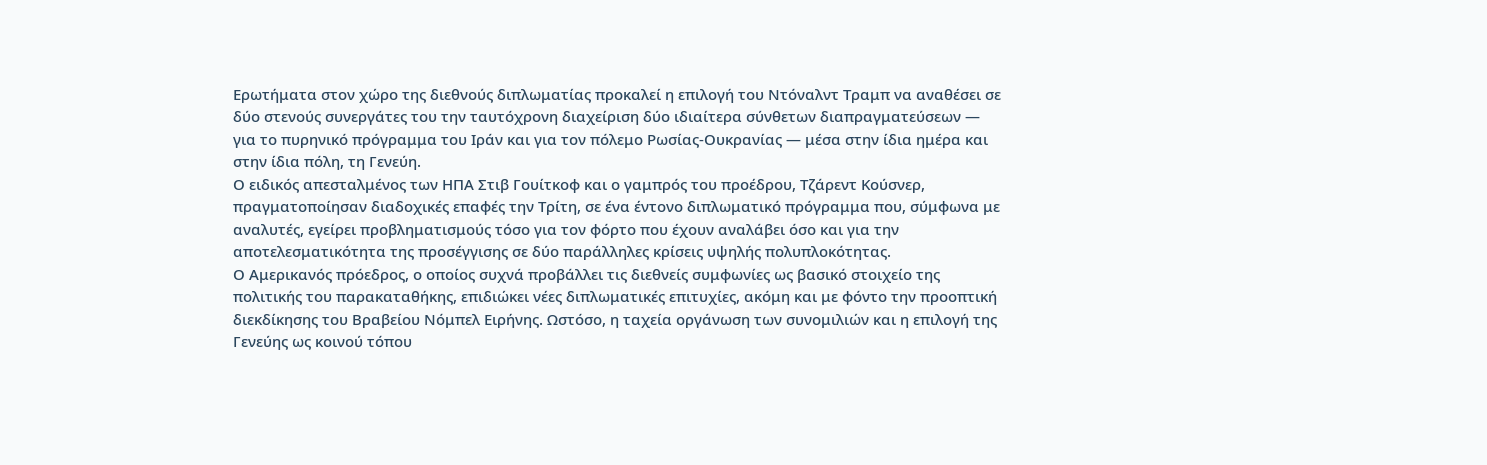Ερωτήματα στον χώρο της διεθνούς διπλωματίας προκαλεί η επιλογή του Ντόναλντ Τραμπ να αναθέσει σε δύο στενούς συνεργάτες του την ταυτόχρονη διαχείριση δύο ιδιαίτερα σύνθετων διαπραγματεύσεων — για το πυρηνικό πρόγραμμα του Ιράν και για τον πόλεμο Ρωσίας-Ουκρανίας — μέσα στην ίδια ημέρα και στην ίδια πόλη, τη Γενεύη.
Ο ειδικός απεσταλμένος των ΗΠΑ Στιβ Γουίτκοφ και ο γαμπρός του προέδρου, Τζάρεντ Κούσνερ, πραγματοποίησαν διαδοχικές επαφές την Τρίτη, σε ένα έντονο διπλωματικό πρόγραμμα που, σύμφωνα με αναλυτές, εγείρει προβληματισμούς τόσο για τον φόρτο που έχουν αναλάβει όσο και για την αποτελεσματικότητα της προσέγγισης σε δύο παράλληλες κρίσεις υψηλής πολυπλοκότητας.
Ο Αμερικανός πρόεδρος, ο οποίος συχνά προβάλλει τις διεθνείς συμφωνίες ως βασικό στοιχείο της πολιτικής του παρακαταθήκης, επιδιώκει νέες διπλωματικές επιτυχίες, ακόμη και με φόντο την προοπτική διεκδίκησης του Βραβείου Νόμπελ Ειρήνης. Ωστόσο, η ταχεία οργάνωση των συνομιλιών και η επιλογή της Γενεύης ως κοινού τόπου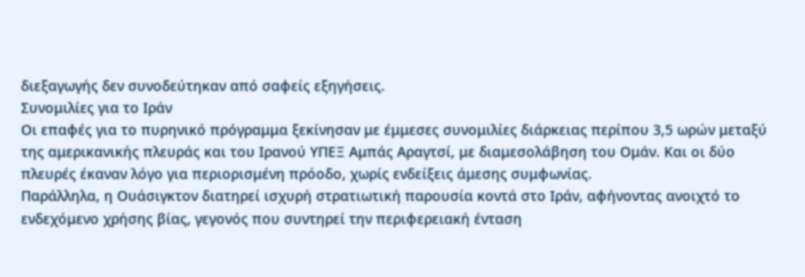διεξαγωγής δεν συνοδεύτηκαν από σαφείς εξηγήσεις.
Συνομιλίες για το Ιράν
Οι επαφές για το πυρηνικό πρόγραμμα ξεκίνησαν με έμμεσες συνομιλίες διάρκειας περίπου 3,5 ωρών μεταξύ της αμερικανικής πλευράς και του Ιρανού ΥΠΕΞ Αμπάς Αραγτσί, με διαμεσολάβηση του Ομάν. Και οι δύο πλευρές έκαναν λόγο για περιορισμένη πρόοδο, χωρίς ενδείξεις άμεσης συμφωνίας.
Παράλληλα, η Ουάσιγκτον διατηρεί ισχυρή στρατιωτική παρουσία κοντά στο Ιράν, αφήνοντας ανοιχτό το ενδεχόμενο χρήσης βίας, γεγονός που συντηρεί την περιφερειακή ένταση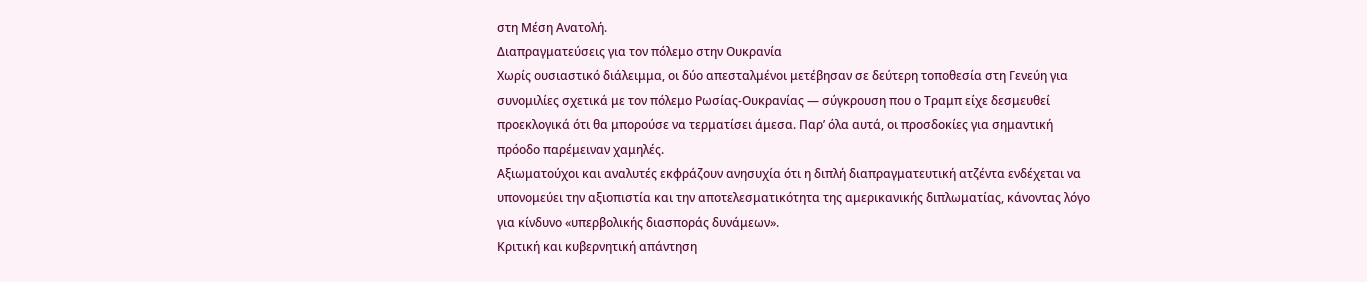στη Μέση Ανατολή.
Διαπραγματεύσεις για τον πόλεμο στην Ουκρανία
Χωρίς ουσιαστικό διάλειμμα, οι δύο απεσταλμένοι μετέβησαν σε δεύτερη τοποθεσία στη Γενεύη για συνομιλίες σχετικά με τον πόλεμο Ρωσίας-Ουκρανίας — σύγκρουση που ο Τραμπ είχε δεσμευθεί προεκλογικά ότι θα μπορούσε να τερματίσει άμεσα. Παρ’ όλα αυτά, οι προσδοκίες για σημαντική πρόοδο παρέμειναν χαμηλές.
Αξιωματούχοι και αναλυτές εκφράζουν ανησυχία ότι η διπλή διαπραγματευτική ατζέντα ενδέχεται να υπονομεύει την αξιοπιστία και την αποτελεσματικότητα της αμερικανικής διπλωματίας, κάνοντας λόγο για κίνδυνο «υπερβολικής διασποράς δυνάμεων».
Κριτική και κυβερνητική απάντηση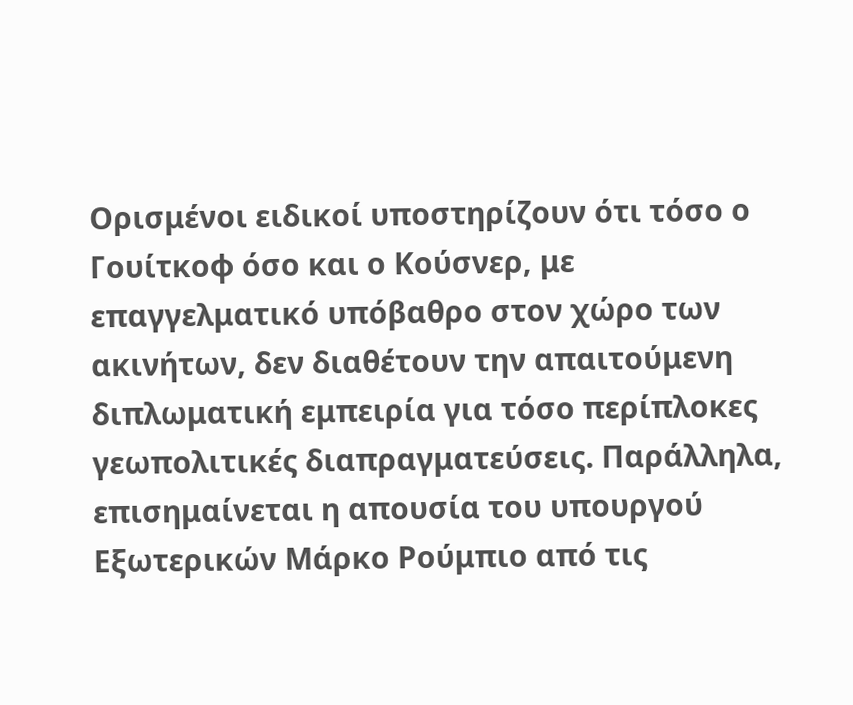Ορισμένοι ειδικοί υποστηρίζουν ότι τόσο ο Γουίτκοφ όσο και ο Κούσνερ, με επαγγελματικό υπόβαθρο στον χώρο των ακινήτων, δεν διαθέτουν την απαιτούμενη διπλωματική εμπειρία για τόσο περίπλοκες γεωπολιτικές διαπραγματεύσεις. Παράλληλα, επισημαίνεται η απουσία του υπουργού Εξωτερικών Μάρκο Ρούμπιο από τις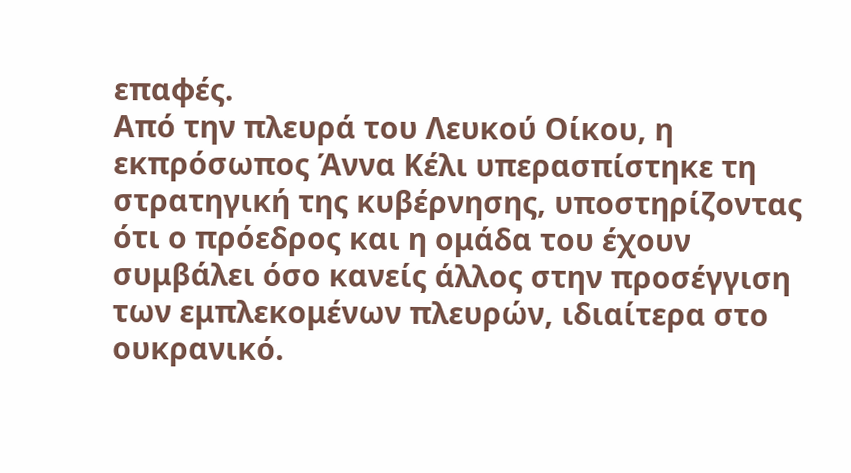επαφές.
Από την πλευρά του Λευκού Οίκου, η εκπρόσωπος Άννα Κέλι υπερασπίστηκε τη στρατηγική της κυβέρνησης, υποστηρίζοντας ότι ο πρόεδρος και η ομάδα του έχουν συμβάλει όσο κανείς άλλος στην προσέγγιση των εμπλεκομένων πλευρών, ιδιαίτερα στο ουκρανικό.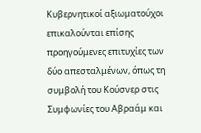Κυβερνητικοί αξιωματούχοι επικαλούνται επίσης προηγούμενες επιτυχίες των δύο απεσταλμένων, όπως τη συμβολή του Κούσνερ στις Συμφωνίες του Αβραάμ και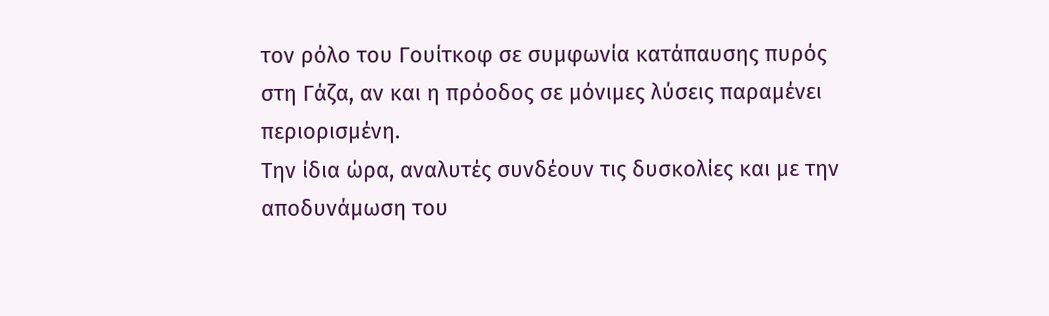τον ρόλο του Γουίτκοφ σε συμφωνία κατάπαυσης πυρός στη Γάζα, αν και η πρόοδος σε μόνιμες λύσεις παραμένει περιορισμένη.
Την ίδια ώρα, αναλυτές συνδέουν τις δυσκολίες και με την αποδυνάμωση του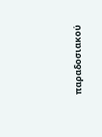παραδοσιακού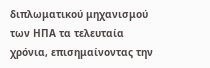διπλωματικού μηχανισμού των ΗΠΑ τα τελευταία χρόνια, επισημαίνοντας την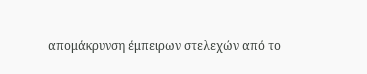απομάκρυνση έμπειρων στελεχών από το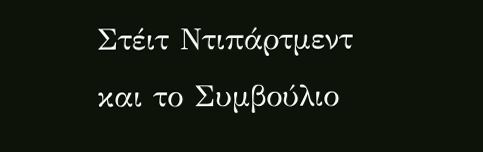Στέιτ Ντιπάρτμεντ και το Συμβούλιο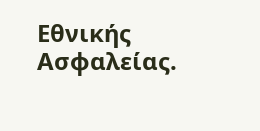Εθνικής Ασφαλείας.